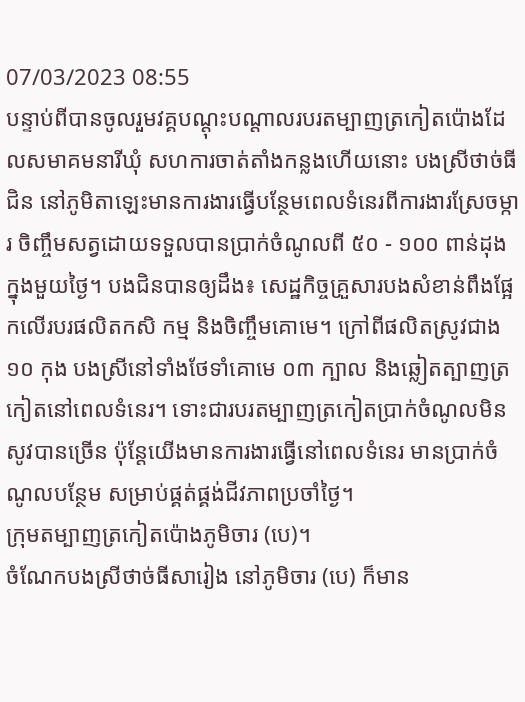07/03/2023 08:55
បន្ទាប់ពីបានចូលរួមវគ្គបណ្ដុះបណ្ដាលរបរតម្បាញត្រកៀតប៉ោងដែលសមាគមនារីឃុំ សហការចាត់តាំងកន្លងហើយនោះ បងស្រីថាច់ធីជិន នៅភូមិតាឡេះមានការងារធ្វើបន្ថែមពេលទំនេរពីការងារស្រែចម្ការ ចិញ្ចឹមសត្វដោយទទួលបានប្រាក់ចំណូលពី ៥០ - ១០០ ពាន់ដុងក្នុងមួយថ្ងៃ។ បងជិនបានឲ្យដឹង៖ សេដ្ឋកិច្ចគ្រួសារបងសំខាន់ពឹងផ្អែកលើរបរផលិតកសិ កម្ម និងចិញ្ចឹមគោមេ។ ក្រៅពីផលិតស្រូវជាង ១០ កុង បងស្រីនៅទាំងថែទាំគោមេ ០៣ ក្បាល និងឆ្លៀតត្បាញត្រកៀតនៅពេលទំនេរ។ ទោះជារបរតម្បាញត្រកៀតប្រាក់ចំណូលមិនសូវបានច្រើន ប៉ុន្តែយើងមានការងារធ្វើនៅពេលទំនេរ មានប្រាក់ចំណូលបន្ថែម សម្រាប់ផ្គត់ផ្គង់ជីវភាពប្រចាំថ្ងៃ។
ក្រុមតម្បាញត្រកៀតប៉ោងភូមិចារ (បេ)។
ចំណែកបងស្រីថាច់ធីសារៀង នៅភូមិចារ (បេ) ក៏មាន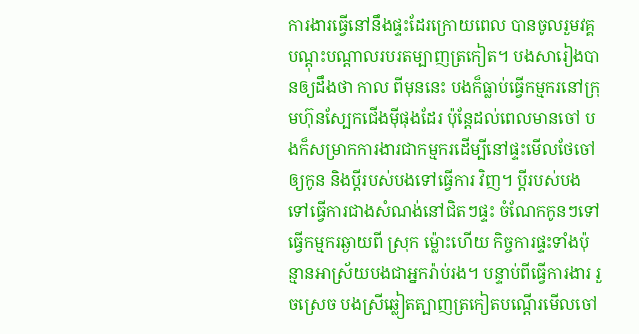ការងារធ្វើនៅនឹងផ្ទះដែរក្រោយពេល បានចូលរួមវគ្គបណ្ដុះបណ្ដាលរបរតម្បាញត្រកៀត។ បងសារៀងបានឲ្យដឹងថា កាល ពីមុននេះ បងក៏ធ្លាប់ធ្វើកម្មករនៅក្រុមហ៊ុនស្បែកជើងម៉ីផុងដែរ ប៉ុន្តែដល់ពេលមានចៅ បងក៏សម្រាកការងារជាកម្មករដើម្បីនៅផ្ទះមើលថែចៅឲ្យកូន និងប្ដីរបស់បងទៅធ្វើការ វិញ។ ប្ដីរបស់បងទៅធ្វើការជាងសំណង់នៅជិតៗផ្ទះ ចំណែកកូនៗទៅធ្វើកម្មករឆ្ងាយពី ស្រុក ម៉្លោះហើយ កិច្ចការផ្ទះទាំងប៉ុន្មានអាស្រ័យបងជាអ្នករ៉ាប់រង។ បន្ទាប់ពីធ្វើការងារ រួចស្រេច បងស្រីឆ្លៀតត្បាញត្រកៀតបណ្ដើរមើលចៅ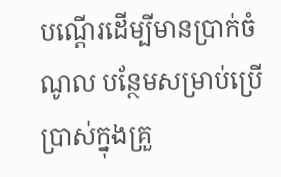បណ្ដើរដើម្បីមានប្រាក់ចំណូល បន្ថែមសម្រាប់ប្រើប្រាស់ក្នុងគ្រួ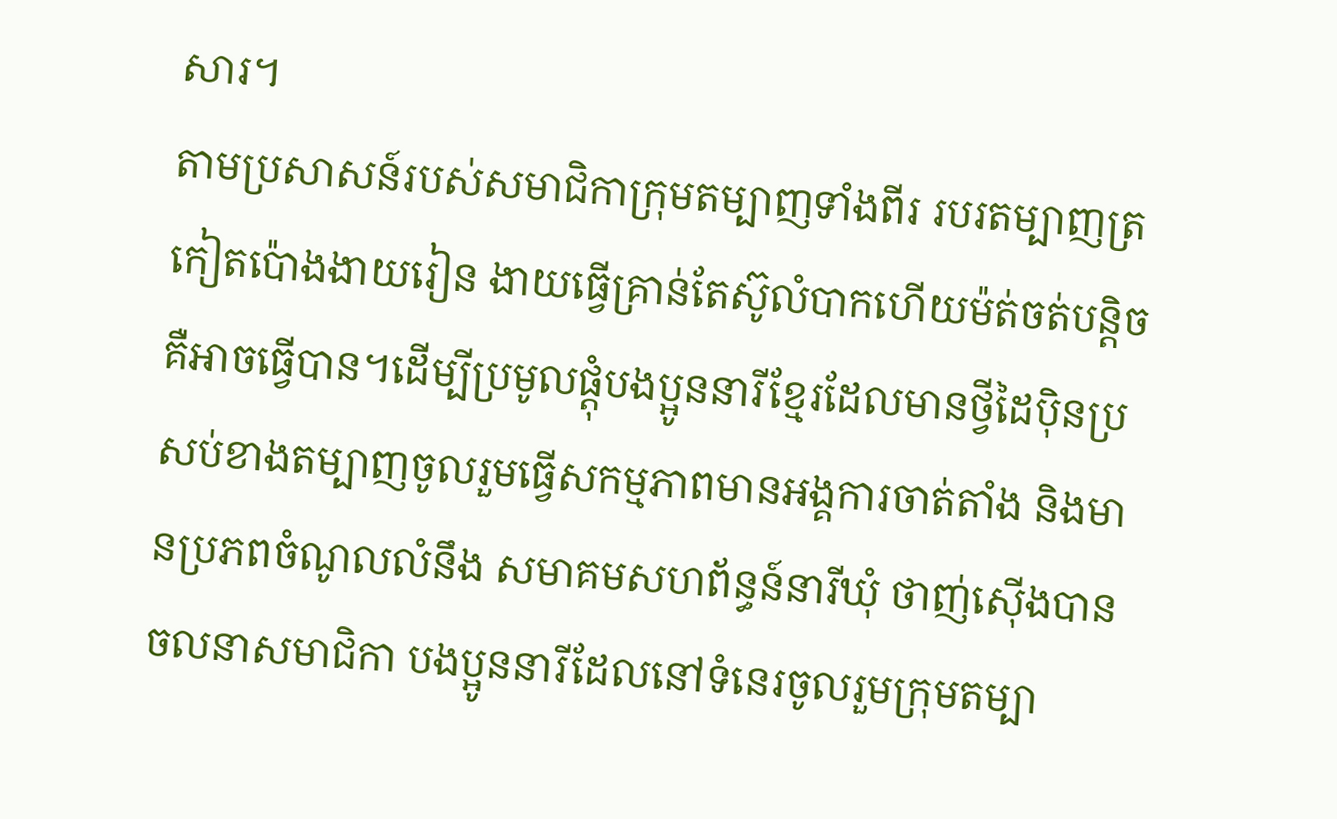សារ។
តាមប្រសាសន៍របស់សមាជិកាក្រុមតម្បាញទាំងពីរ របរតម្បាញត្រកៀតប៉ោងងាយរៀន ងាយធ្វើគ្រាន់តែស៊ូលំបាកហើយម៉ត់ចត់បន្តិចគឺអាចធ្វើបាន។ដើម្បីប្រមូលផ្ដុំបងប្អូននារីខ្មែរដែលមានថ្វីដៃប៉ិនប្រសប់ខាងតម្បាញចូលរួមធ្វើសកម្មភាពមានអង្គការចាត់តាំង និងមានប្រភពចំណូលលំនឹង សមាគមសហព័ន្ធន៍នារីឃុំ ថាញ់ស៊ើងបានចលនាសមាជិកា បងប្អូននារីដែលនៅទំនេរចូលរួមក្រុមតម្បា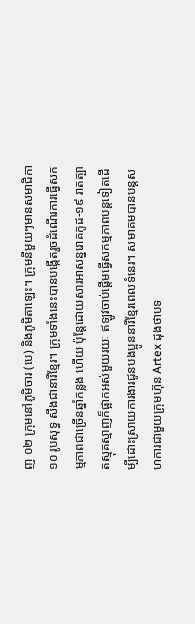ញ ០២ ក្រុមនៅភូមិចារ (បេ) និងភូមិតាឡេះ។ ក្រុមនីមួយៗមានសមាជិកា ១០ រូបសុទ្ធ សឹងជានារីខ្មែរ។ ក្រុមទាំងនេះបានបង្កើតរួចដំណើរការធ្វើសកម្មភាពជាច្រើនឆ្នាំកន្លង ហើយ ប៉ុន្តែដោយសារអាសន្នរោគកូដ-១៩ រាតត្បាតស្មុគស្មាញក៏ផ្អាកអស់មួយរយៈ ឥឡូវចាប់ផ្ដើមធ្វើសកម្មភាពបន្តទៀតដើម្បីដោះស្រាយការងារជូនបងប្អូននារីខ្មែរពេលទំនេរ។ សមាគមបានបន្តសហការជាមួយក្រុមហ៊ុន Artex ដុងថាបទ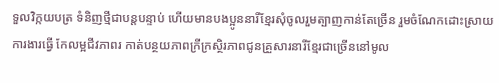ទួលវិក្កយបត្រ ទំនិញថ្មីជាបន្តបន្ទាប់ ហើយមានបងប្អូននារីខ្មែរសុំចូលរួមត្បាញកាន់តែច្រើន រួមចំណែកដោះស្រាយការងារធ្វើ កែលម្អជីវភាពរ កាត់បន្ថយភាពក្រីក្រស្ថិរភាពជូនគ្រួសារនារីខ្មែរជាច្រើននៅមូល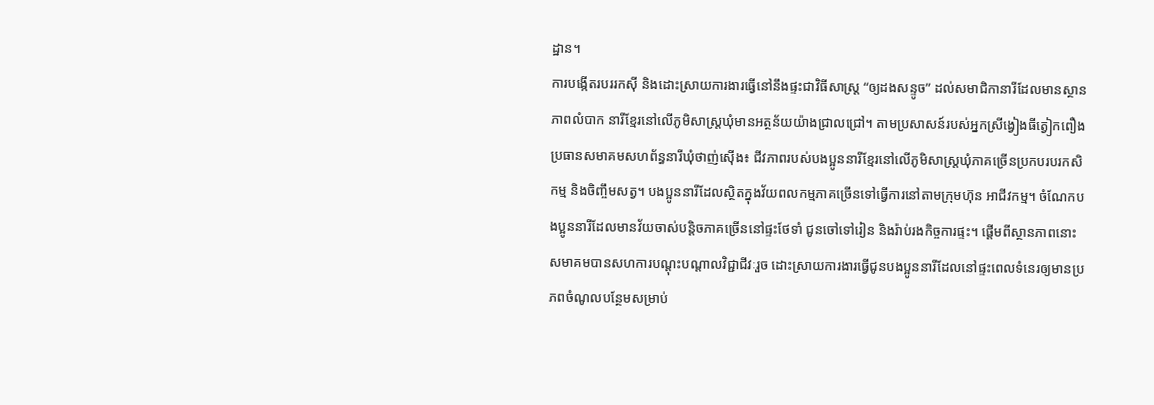ដ្ឋាន។
ការបង្កើតរបររកស៊ី និងដោះស្រាយការងារធ្វើនៅនឹងផ្ទះជាវិធីសាស្រ្ត “ឲ្យដងសន្ទូច” ដល់សមាជិកានារីដែលមានស្ថានភាពលំបាក នារីខ្មែរនៅលើភូមិសាស្រ្តឃុំមានអត្ថន័យយ៉ាងជ្រាលជ្រៅ។ តាមប្រសាសន៍របស់អ្នកស្រីង្វៀងធីត្វៀកពឿង
ប្រធានសមាគមសហព័ន្ធនារីឃុំថាញ់ស៊ើង៖ ជីវភាពរបស់បងប្អូននារីខ្មែរនៅលើភូមិសាស្រ្តឃុំភាគច្រើនប្រកបរបរកសិកម្ម និងចិញ្ចឹមសត្វ។ បងប្អូននារីដែលស្ថិតក្នុងវ័យពលកម្មភាគច្រើនទៅធ្វើការនៅតាមក្រុមហ៊ុន អាជីវកម្ម។ ចំណែកបងប្អូននារីដែលមានវ័យចាស់បន្តិចភាគច្រើននៅផ្ទះថែទាំ ជូនចៅទៅរៀន និងរ៉ាប់រងកិច្ចការផ្ទះ។ ផ្ដើមពីស្ថានភាពនោះ សមាគមបានសហការបណ្ដុះបណ្ដាលវិជ្ជាជីវៈរួច ដោះស្រាយការងារធ្វើជូនបងប្អូននារីដែលនៅផ្ទះពេលទំនេរឲ្យមានប្រភពចំណូលបន្ថែមសម្រាប់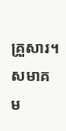គ្រួសារ។ សមាគម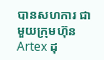បានសហការ ជាមួយក្រុមហ៊ុន Artex ដុ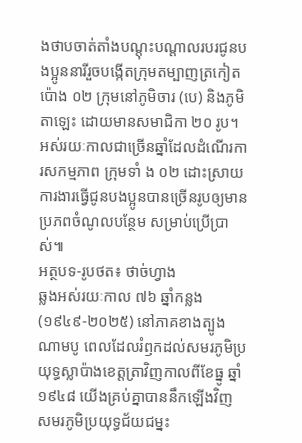ងថាបចាត់តាំងបណ្ដុះបណ្ដាលរបរជូនបងប្អូននារីរួចបង្កើតក្រុមតម្បាញត្រកៀតប៉ោង ០២ ក្រុមនៅភូមិចារ (បេ) និងភូមិតាឡេះ ដោយមានសមាជិកា ២០ រូប។ អស់រយៈកាលជាច្រើនឆ្នាំដែលដំណើរការសកម្មភាព ក្រុមទាំ ង ០២ ដោះស្រាយការងារធ្វើជូនបងប្អូនបានច្រើនរូបឲ្យមានប្រភពចំណូលបន្ថែម សម្រាប់ប្រើប្រាស់៕
អត្ថបទ-រូបថត៖ ថាច់ហ្វាង
ឆ្លងអស់រយៈកាល ៧៦ ឆ្នាំកន្លង (១៩៤៩-២០២៥) នៅភាគខាងត្បូងណាមបូ ពេលដែលរំឭកដល់សមរភូមិប្រយុទ្ធស្លាប៉ាងខេត្តត្រាវិញកាលពីខែធ្នូ ឆ្នាំ ១៩៤៨ យើងគ្រប់គ្នាបាននឹកឡើងវិញសមរភូមិប្រយុទ្ធជ័យជម្នះ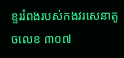ខ្ទររំពងរបស់កងវរសេនាតូចលេខ ៣០៧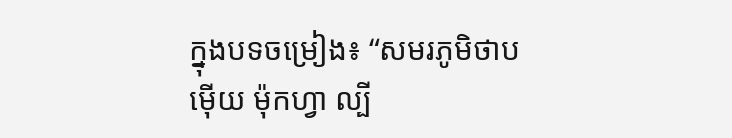ក្នុងបទចម្រៀង៖ “សមរភូមិថាបម៉ើយ ម៉ុកហ្វា ល្បី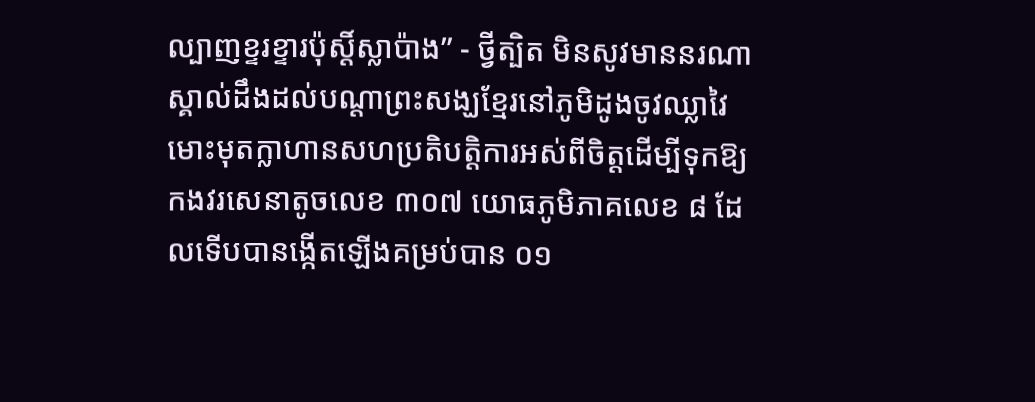ល្បាញខ្ទរខ្ទារប៉ុស្តិ៍ស្លាប៉ាង” - ថ្វីត្បិត មិនសូវមាននរណាស្គាល់ដឹងដល់បណ្តាព្រះសង្ឃខ្មែរនៅភូមិដូងចូវឈ្លាវៃមោះមុតក្លាហានសហប្រតិបត្តិការអស់ពីចិត្តដើម្បីទុកឱ្យកងវរសេនាតូចលេខ ៣០៧ យោធភូមិភាគលេខ ៨ ដែលទើបបានង្កើតឡើងគម្រប់បាន ០១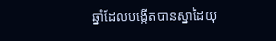ឆ្នាំដែលបង្កើតបានស្នាដៃយុ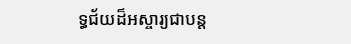ទ្ធជ័យដ៏អស្ចារ្យជាបន្ត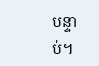បន្ទាប់។